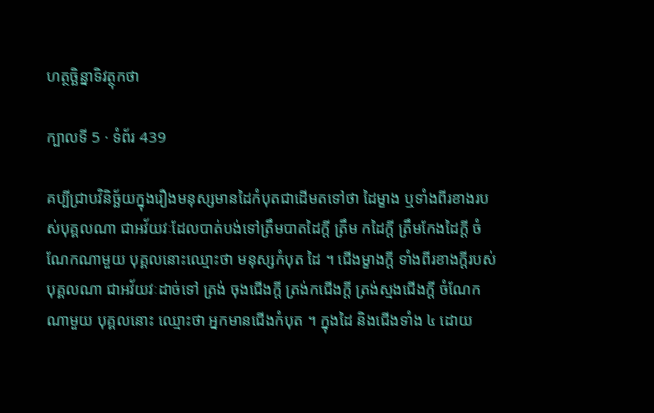ហត្ថច្ឆិន្នាទិវត្ថុកថា

ក្បាលទី 5 · ទំព័រ 439

គប្បីជ្រាបវិនិច្ឆ័យក្នុងរឿងមនុស្សមានដៃកំបុតជាដើមតទៅថា ដៃម្ខាង ឬទាំងពីរខាងរបស់បុគ្គលណា ជាអវ័យវៈដែលបាត់បង់ទៅត្រឹមបាតដៃក្តី ត្រឹម កដៃក្តី ត្រឹមកែងដៃក្តី ចំណែកណាមួយ បុគ្គលនោះឈ្មោះថា មនុស្សកំបុត ដៃ ។ ជើងម្ខាងក្តី ទាំងពីរខាងក្តីរបស់បុគ្គលណា ជាអវ័យវៈដាច់ទៅ ត្រង់ ចុងជើងក្តី ត្រង់កជើងក្តី ត្រង់ស្មងជើងក្តី ចំណែកណាមួយ បុគ្គលនោះ ឈ្មោះថា អ្នកមានជើងកំបុត ។ ក្នុងដៃ និងជើងទាំង ៤ ដោយ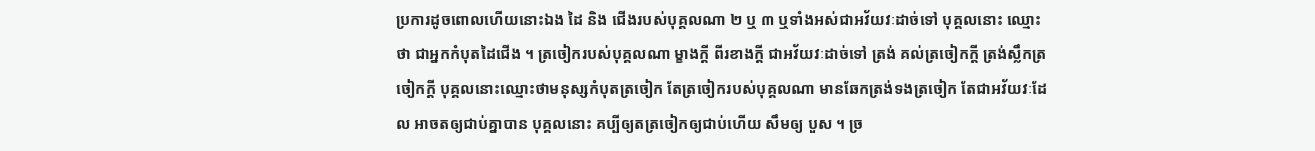ប្រការដូចពោលហើយនោះឯង ដៃ និង ជើងរបស់បុគ្គលណា ២ ឬ ៣ ឬទាំងអស់ជាអវ័យវៈដាច់ទៅ បុគ្គលនោះ ឈ្មោះថា ជាអ្នកកំបុតដៃជើង ។ ត្រចៀករបស់បុគ្គលណា ម្ខាងក្តី ពីរខាងក្តី ជាអវ័យវៈដាច់ទៅ ត្រង់ គល់ត្រចៀកក្តី ត្រង់ស្លឹកត្រចៀកក្តី បុគ្គលនោះឈ្មោះថាមនុស្សកំបុតត្រចៀក តែត្រចៀករបស់បុគ្គលណា មានឆែកត្រង់ទងត្រចៀក តែជាអវ័យវៈដែល អាចតឲ្យជាប់គ្នាបាន បុគ្គលនោះ គប្បីឲ្យតត្រចៀកឲ្យជាប់ហើយ សឹមឲ្យ បួស ។ ច្រ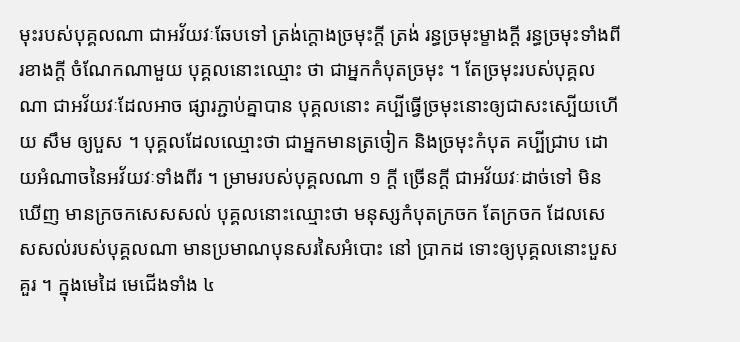មុះរបស់បុគ្គលណា ជាអវ័យវៈឆែបទៅ ត្រង់ក្តោងច្រមុះក្តី ត្រង់ រន្ធច្រមុះម្ខាងក្តី រន្ធច្រមុះទាំងពីរខាងក្តី ចំណែកណាមួយ បុគ្គលនោះឈ្មោះ ថា ជាអ្នកកំបុតច្រមុះ ។ តែច្រមុះរបស់បុគ្គលណា ជាអវ័យវៈដែលអាច ផ្សារភ្ជាប់គ្នាបាន បុគ្គលនោះ គប្បីធ្វើច្រមុះនោះឲ្យជាសះស្បើយហើយ សឹម ឲ្យបួស ។ បុគ្គលដែលឈ្មោះថា ជាអ្នកមានត្រចៀក និងច្រមុះកំបុត គប្បីជ្រាប ដោយអំណាចនៃអវ័យវៈទាំងពីរ ។ ម្រាមរបស់បុគ្គលណា ១ ក្តី ច្រើនក្តី ជាអវ័យវៈដាច់ទៅ មិនឃើញ មានក្រចកសេសសល់ បុគ្គលនោះឈ្មោះថា មនុស្សកំបុតក្រចក តែក្រចក ដែលសេសសល់របស់បុគ្គលណា មានប្រមាណបុនសរសៃអំបោះ នៅ ប្រាកដ ទោះឲ្យបុគ្គលនោះបួស គួរ ។ ក្នុងមេដៃ មេជើងទាំង ៤